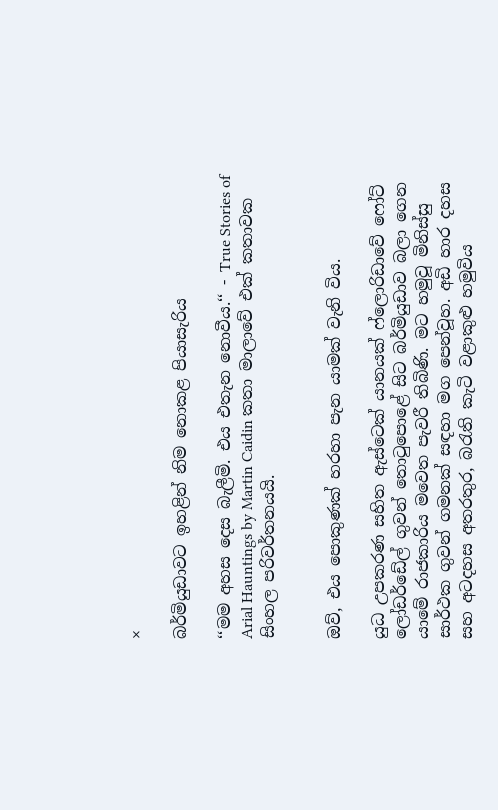×

බර්මියුඩාවට ඉහළින් නිම නොකළ පියාසැරිය

‘‘මම අහස දෙස බැලීමි. එය එතැන නොවීය.‘‘ - True Stories of Arial Hauntings by Martin Caidin කතා මාලාවේ එක් කතාවක සිංහල පරිවර්තනයයි.


ඔව්, එය පොකුණක් හරහා පැන යාමක් වැනි විය.

යුධ උපකරණ සහිත ඇස්ටෙක් යානයක් ෆ්ලොරිඩාවේ ෆෝට් ලෝඩර්ඩේල් ගුවන් තොටුපොළේ සිට බර්මියුඩාව බලා ගෙන යාමේ රාජකාරිය මවෙත පැවරී තිබිණි. මට හමුවූ මිනිස්සු සාර්ථක ගුවන් ගමනක් සඳහා මග පෙන්වූහ. අඩි හාර දහස සහ අටදහස අතරතුර, බරැති කැටි වළාකුළු හමුවිය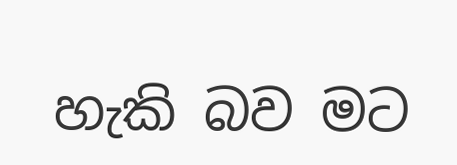හැකි බව මට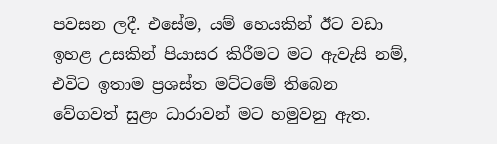පවසන ලදී. එසේම, යම් හෙයකින් ඊට වඩා ඉහළ උසකින් පියාසර කිරීමට මට ඇවැසි නම්, එවිට ඉතාම ප්‍රශස්ත මට්ටමේ තිබෙන වේගවත් සුළං ධාරාවන් මට හමුවනු ඇත.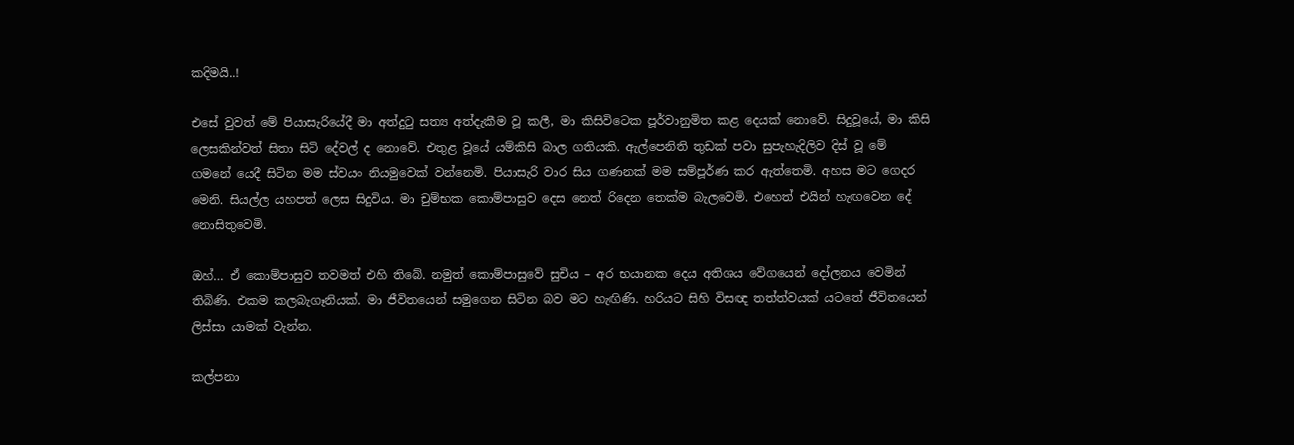කදිමයි..!

එසේ වුවත් මේ පියාසැරියේදී මා අත්දුටු සත්‍ය අත්දැකීම වූ කලී, මා කිසිවිටෙක පූර්වානුමිත කළ දෙයක් නොවේ. සිදුවූයේ, මා කිසි ලෙසකින්වත් සිතා සිටි දේවල් ද නොවේ. එතුළ වූයේ යම්කිසි බාල ගතියකි. ඇල්පෙනිති තුඩක් පවා සුපැහැදිලිව දිස් වූ මේ ගමනේ යෙදී සිටින මම ස්වයං නියමුවෙක් වන්නෙමි. පියාසැරි වාර සිය ගණනක් මම සම්පූර්ණ කර ඇත්තෙමි. අහස මට ගෙදර මෙනි. සියල්ල යහපත් ලෙස සිදුවිය. මා චුම්භක කොම්පාසුව දෙස නෙත් රිදෙන තෙක්ම බැලවෙමි. එහෙත් එයින් හැඟවෙන දේ නොසිතුවෙමි.

ඔහ්… ඒ කොම්පාසුව තවමත් එහි තිබේ. නමුත් කොම්පාසුවේ සුචිය – අර භයානක දෙය අතිශය වේගයෙන් දෝලනය වෙමින් තිබිණි. එකම කලබැගෑනියක්. මා ජීවිතයෙන් සමුගෙන සිටින බව මට හැඟිණි. හරියට සිහි විසඥ තත්ත්වයක් යටතේ ජීවිතයෙන් ලිස්සා යාමක් වැන්න.

කල්පනා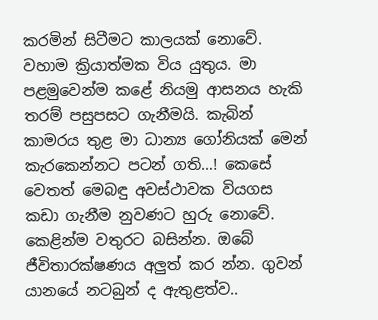කරමින් සිටීමට කාලයක් නොවේ. වහාම ක්‍රියාත්මක විය යුතුය. මා පළමුවෙන්ම කළේ නියමු ආසනය හැකි තරම් පසුපසට ගැනීමයි. කැබින් කාමරය තුළ මා ධාන්‍ය ගෝනියක් මෙන් කැරකෙන්නට පටන් ගති…! කෙසේ වෙතත් මෙබඳු අවස්ථාවක වියගස කඩා ගැනීම නුවණට හුරු නොවේ. කෙළින්ම වතුරට බසින්න. ඔබේ ජීවිතාරක්ෂණය අලුත් කර න්න. ගුවන් යානයේ නටබුන් ද ඇතුළත්ව..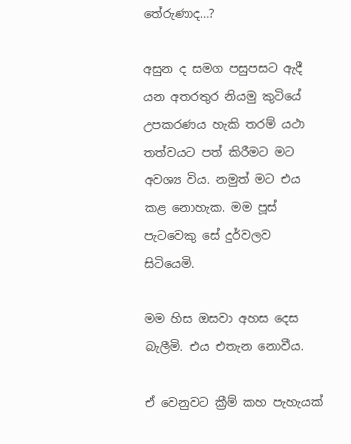තේරුණාද…?

අසුන ද සමග පසුපසට ඇදී යන අතරතුර නියමු කුටියේ උපකරණය හැකි තරම් යථා තත්වයට පත් කිරීමට මට අවශ්‍ය විය. නමුත් මට එය කළ නොහැක. මම පූස් පැටවෙකු සේ දුර්වලව සිටියෙමි.

මම හිස ඔසවා අහස දෙස බැලීමි. එය එතැන නොවීය.

ඒ වෙනුවට ක්‍රීම් කහ පැහැයක්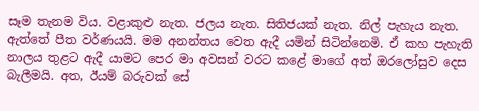සෑම තැනම විය. වළාකුළු නැත. ජලය නැත. සිතිජයක් නැත. නිල් පැහැය නැත. ඇත්තේ පීත වර්ණයයි. මම අනන්තය වෙත ඇදී යමින් සිටින්නෙමි. ඒ කහ පැහැති නාලය තුළට ඇදී යාමට පෙර මා අවසන් වරට කළේ මාගේ අත් ඔරලෝසුව දෙස බැලීමයි. අත, ඊයම් බරුවක් සේ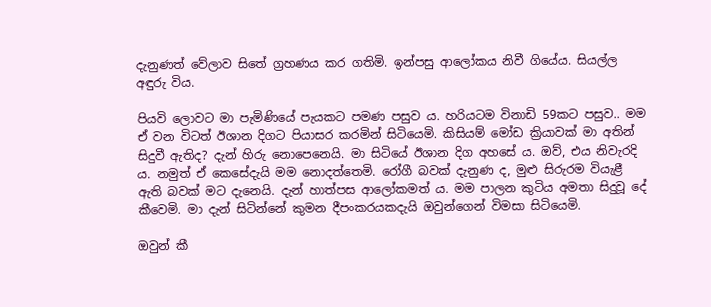දැනුණත් වේලාව සිතේ ග්‍රහණය කර ගතිමි. ඉන්පසු ආලෝකය නිවී ගියේය. සියල්ල අඳුරු විය.

පියවි ලොවට මා පැමිණියේ පැයකට පමණ පසුව ය. හරියටම විනාඩි 59කට පසුව.. මම ඒ වන විටත් ඊශාන දිගට පියාසර කරමින් සිටියෙමි. කිසියම් මෝඩ ක්‍රියාවක් මා අතින් සිදුවී ඇතිද? දැන් හිරු නොපෙනෙයි. මා සිටියේ ඊශාන දිග අහසේ ය. ඔව්, එය නිවැරදි ය. නමුත් ඒ කෙසේදැයි මම නොදත්තෙමි. රෝගී බවක් දැනුණ ද, මුළු සිරුරම වියැළී ඇති බවක් මට දැනෙයි. දැන් හාත්පස ආලෝකමත් ය. මම පාලන කුටිය අමතා සිදුවූ දේ කීවෙමි. මා දැන් සිටින්නේ කුමන දීපංකරයකදැයි ඔවුන්ගෙන් විමසා සිටියෙමි.

ඔවුන් කී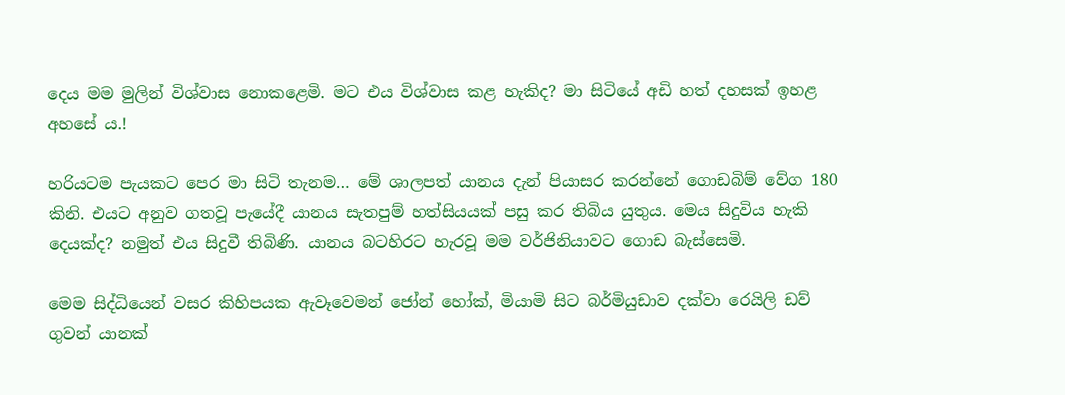දෙය මම මුලින් විශ්වාස නොකළෙමි. මට එය විශ්වාස කළ හැකිද? මා සිටියේ අඩි හත් දහසක් ඉහළ අහසේ ය.!

හරියටම පැයකට පෙර මා සිටි තැනම… මේ ශාලපත් යානය දැන් පියාසර කරන්නේ ගොඩබිම් වේග 180 කිනි. එයට අනුව ගතවූ පැයේදී යානය සැතපුම් හත්සියයක් පසු කර තිබිය යුතුය. මෙය සිදුවිය හැකි දෙයක්ද? නමුත් එය සිදුවී තිබිණි. යානය බටහිරට හැරවූ මම වර්ජිනියාවට ගොඩ බැස්සෙමි.

මෙම සිද්ධියෙන් වසර කිහිපයක ඇවෑවෙමන් ජෝන් හෝක්, මියාමි සිට බර්මියුඩාව දක්වා රෙයිලි ඩව් ගුවන් යානක්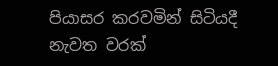පියාසර කරවමින් සිටියදී නැවත වරක්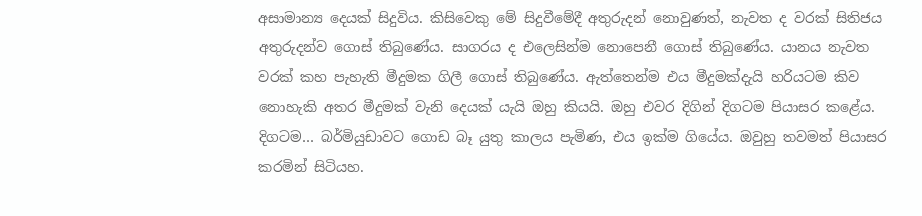අසාමාන්‍ය දෙයක් සිදුවිය. කිසිවෙකු මේ සිදුවීමේදී අතුරුදන් නොවුණත්, නැවත ද වරක් සිතිජය අතුරුදන්ව ගොස් තිබුණේය. සාගරය ද එලෙසින්ම නොපෙනී ගොස් තිබුණේය. යානය නැවත වරක් කහ පැහැති මීදුමක ගිලී ගොස් තිබුණේය. ඇත්තෙන්ම එය මීදුමක්දැයි හරියටම කිව නොහැකි අතර මීදුමක් වැනි දෙයක් යැයි ඔහු කියයි. ඔහු එවර දිගින් දිගටම පියාසර කළේය. දිගටම… බර්මියුඩාවට ගොඩ බෑ යුතු කාලය පැමිණ, එය ඉක්ම ගියේය. ඔවුහු තවමත් පියාසර කරමින් සිටියහ.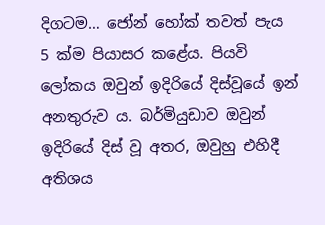දිගටම… ජෝන් හෝක් තවත් පැය 5 ක්ම පියාසර කළේය. පියවි ලෝකය ඔවුන් ඉදිරියේ දිස්වූයේ ඉන් අනතුරුව ය. බර්මියුඩාව ඔවුන් ඉදිරියේ දිස් වූ අතර, ඔවුහු එහිදී අතිශය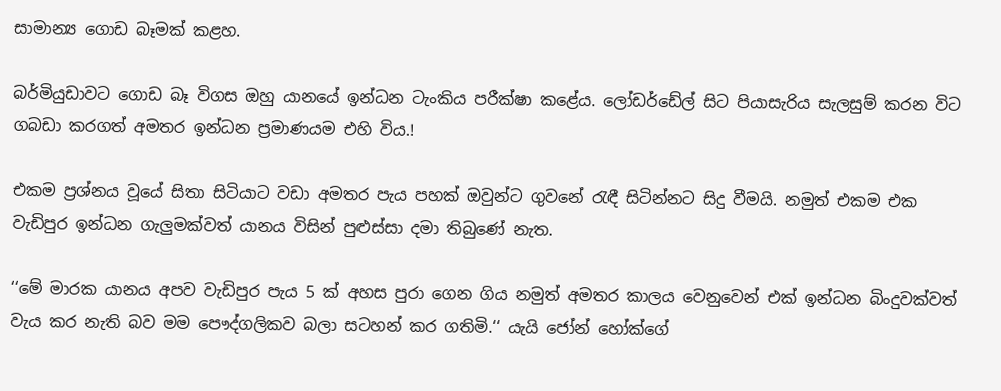සාමාන්‍ය ගොඩ බෑමක් කළහ.

බර්මියුඩාවට ගොඩ බෑ විගස ඔහු යානයේ ඉන්ධන ටැංකිය පරීක්ෂා කළේය. ලෝඩර්ඩේල් සිට පියාසැරිය සැලසුම් කරන විට ගබඩා කරගත් අමතර ඉන්ධන ප්‍රමාණයම එහි විය.!

එකම ප්‍රශ්නය වූයේ සිතා සිටියාට වඩා අමතර පැය පහක් ඔවුන්ට ගුවනේ රැඳී සිටින්නට සිදු වීමයි. නමුත් එකම එක වැඩිපුර ඉන්ධන ගැලුමක්වත් යානය විසින් පුළුස්සා දමා තිබුණේ නැත.

‘‘මේ මාරක යානය අපව වැඩිපුර පැය 5 ක් අහස පුරා ගෙන ගිය නමුත් අමතර කාලය වෙනුවෙන් එක් ඉන්ධන බිංදුවක්වත් වැය කර නැති බව මම පෞද්ගලිකව බලා සටහන් කර ගතිමි.‘‘ යැයි ජෝන් හෝක්ගේ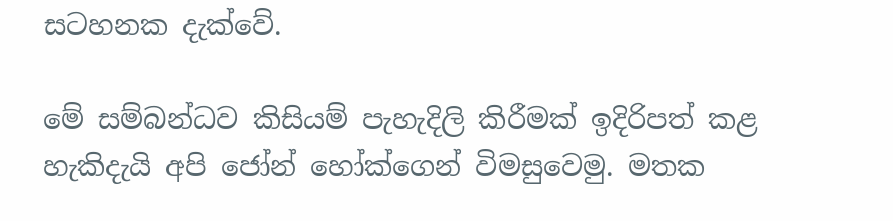සටහනක දැක්වේ.

මේ සම්බන්ධව කිසියම් පැහැදිලි කිරීමක් ඉදිරිපත් කළ හැකිදැයි අපි ජෝන් හෝක්ගෙන් විමසුවෙමු. මතක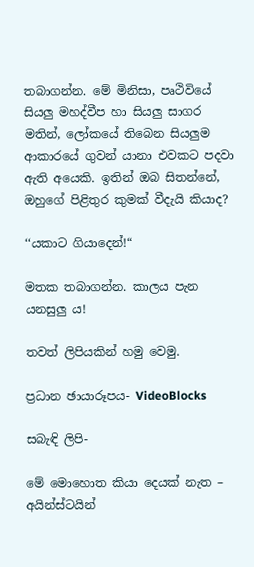තබාගන්න. මේ මිනිසා, පෘථිවියේ සියලු මහද්වීප හා සියලු සාගර මතින්, ලෝකයේ තිබෙන සියලුම ආකාරයේ ගුවන් යානා එවකට පදවා ඇති අයෙකි. ඉතින් ඔබ සිතන්නේ, ඔහුගේ පිළිතුර කුමක් වීදැයි කියාද?

‘‘යකාට ගියාදෙන්!“

මතක තබාගන්න. කාලය පැන යනසුලු ය!

තවත් ලිපියකින් හමු වෙමු.

ප්‍රධාන ඡායාරූපය- VideoBlocks

සබැඳි ලිපි-

මේ මොහොත කියා දෙයක් නැත – අයින්ස්ටයින්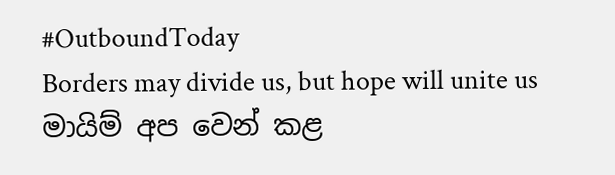#OutboundToday
Borders may divide us, but hope will unite us
මායිම් අප වෙන් කළ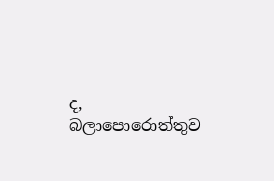ද, බලාපොරොත්තුව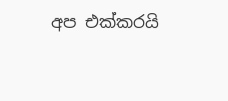අප එක්කරයි